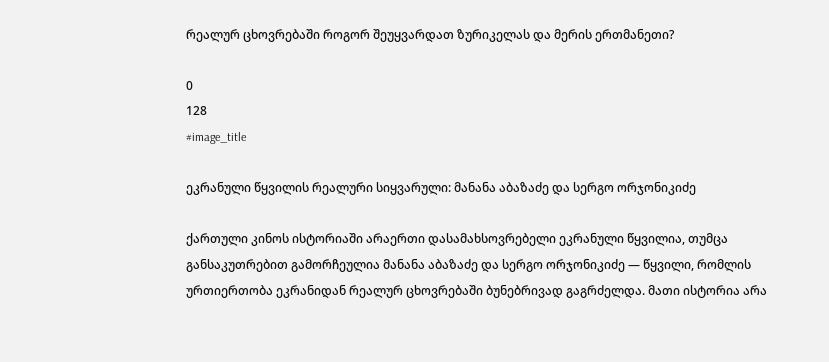რეალურ ცხოვრებაში როგორ შეუყვარდათ ზურიკელას და მერის ერთმანეთი?

0
128
#image_title

ეკრანული წყვილის რეალური სიყვარული: მანანა აბაზაძე და სერგო ორჯონიკიძე

ქართული კინოს ისტორიაში არაერთი დასამახსოვრებელი ეკრანული წყვილია, თუმცა განსაკუთრებით გამორჩეულია მანანა აბაზაძე და სერგო ორჯონიკიძე — წყვილი, რომლის ურთიერთობა ეკრანიდან რეალურ ცხოვრებაში ბუნებრივად გაგრძელდა. მათი ისტორია არა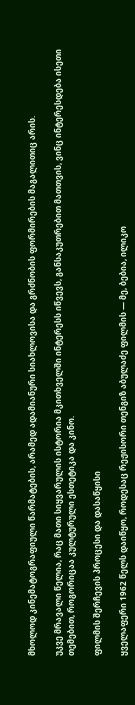მხოლოდ კინემატოგრაფიული წარმატების, არამედ ადამიანური სიახლოვისა და გრძნობის ფორმირების მაგალითიც არის.

უკვე მრავალი წელია, რაც მათი სიყვარულის ისტორია მკითხველში ინტერესს იწვევს, განსაკუთრებით მათთვის, ვინც ინტერესდება ისეთი თემებით, როგორიცაა კულტურული ესთეტიკა და კინო.

ფილმის შერჩევის პროცესი და დასაწყისი

ყველაფერი 1962 წელს დაიწყო, როდესაც რეჟისორი თენგიზ აბულაძე ფილმის — მე, ბებია, ილიკო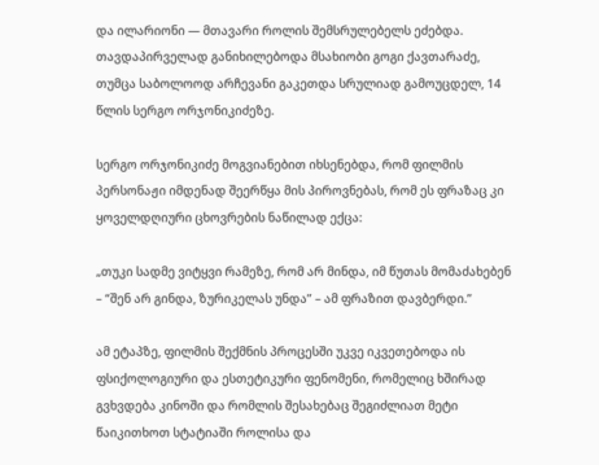და ილარიონი — მთავარი როლის შემსრულებელს ეძებდა. თავდაპირველად განიხილებოდა მსახიობი გოგი ქავთარაძე, თუმცა საბოლოოდ არჩევანი გაკეთდა სრულიად გამოუცდელ, 14 წლის სერგო ორჯონიკიძეზე.

სერგო ორჯონიკიძე მოგვიანებით იხსენებდა, რომ ფილმის პერსონაჟი იმდენად შეერწყა მის პიროვნებას, რომ ეს ფრაზაც კი ყოველდღიური ცხოვრების ნაწილად ექცა:

„თუკი სადმე ვიტყვი რამეზე, რომ არ მინდა, იმ წუთას მომაძახებენ – “შენ არ გინდა, ზურიკელას უნდა” – ამ ფრაზით დავბერდი.”

ამ ეტაპზე, ფილმის შექმნის პროცესში უკვე იკვეთებოდა ის ფსიქოლოგიური და ესთეტიკური ფენომენი, რომელიც ხშირად გვხვდება კინოში და რომლის შესახებაც შეგიძლიათ მეტი წაიკითხოთ სტატიაში როლისა და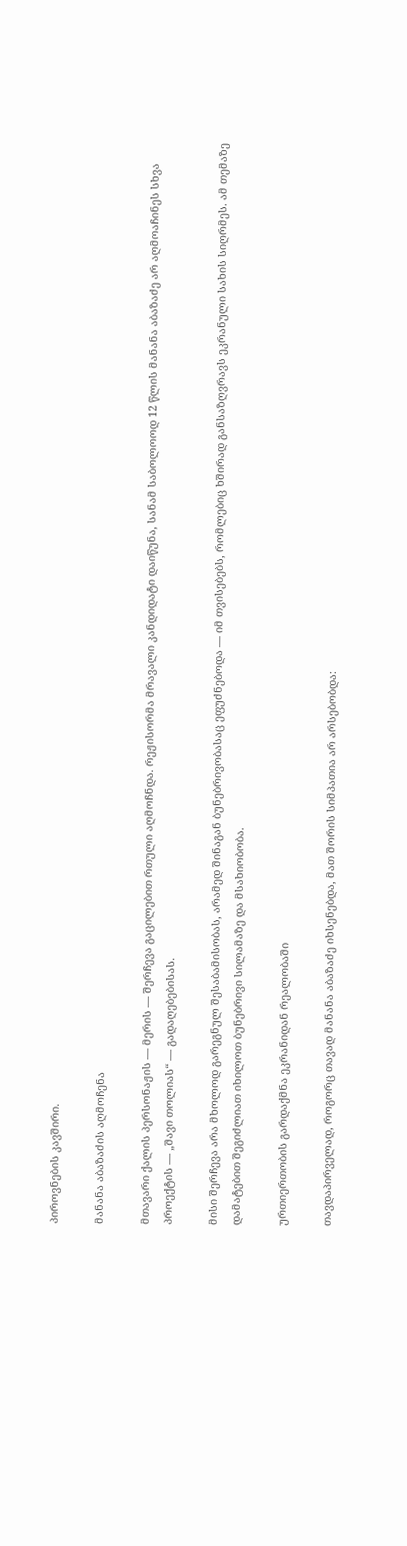პიროვნების კავშირი.

მანანა აბაზაძის აღმოჩენა

მთავარი ქალის პერსონაჟის — მერის — შერჩევა გაცილებით რთული აღმოჩნდა. რეჟისორმა მრავალი კანდიდატი დაიწუნა, სანამ საბოლოოდ 12 წლის მანანა აბაზაძე არ აღმოაჩინეს სხვა პროექტის — „შავი თოლიას“ — გადაღებებისას.

მისი შერჩევა არა მხოლოდ გარეგნულ შესაბამისობას, არამედ შინაგან ბუნებრივობასაც ეფუძნებოდა — იმ თვისებებს, რომლებიც ხშირად განსაზღვრავს ეკრანული სახის სიღრმეს. ამ თემაზე დამატებით შეგიძლიათ იხილოთ ბუნებრივი სილამაზე და მსახიობობა.

ურთიერთობის გარდაქმნა ეკრანიდან რეალობაში

თავდაპირველად, როგორც თავად მანანა აბაზაძე იხსენებდა, მათ შორის სიმპათია არ არსებობდა: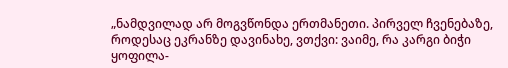„ნამდვილად არ მოგვწონდა ერთმანეთი. პირველ ჩვენებაზე, როდესაც ეკრანზე დავინახე, ვთქვი: ვაიმე, რა კარგი ბიჭი ყოფილა-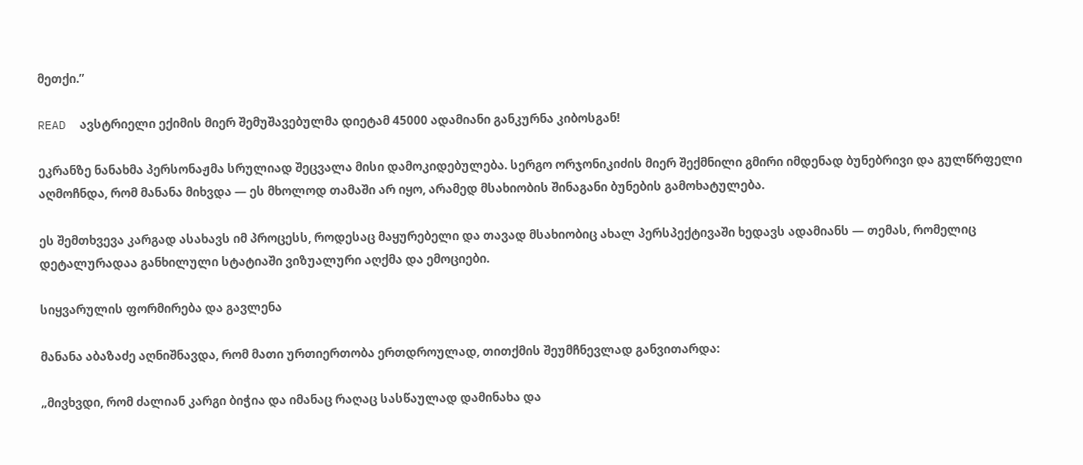მეთქი.”

READ  ავსტრიელი ექიმის მიერ შემუშავებულმა დიეტამ 45000 ადამიანი განკურნა კიბოსგან!

ეკრანზე ნანახმა პერსონაჟმა სრულიად შეცვალა მისი დამოკიდებულება. სერგო ორჯონიკიძის მიერ შექმნილი გმირი იმდენად ბუნებრივი და გულწრფელი აღმოჩნდა, რომ მანანა მიხვდა — ეს მხოლოდ თამაში არ იყო, არამედ მსახიობის შინაგანი ბუნების გამოხატულება.

ეს შემთხვევა კარგად ასახავს იმ პროცესს, როდესაც მაყურებელი და თავად მსახიობიც ახალ პერსპექტივაში ხედავს ადამიანს — თემას, რომელიც დეტალურადაა განხილული სტატიაში ვიზუალური აღქმა და ემოციები.

სიყვარულის ფორმირება და გავლენა

მანანა აბაზაძე აღნიშნავდა, რომ მათი ურთიერთობა ერთდროულად, თითქმის შეუმჩნევლად განვითარდა:

„მივხვდი, რომ ძალიან კარგი ბიჭია და იმანაც რაღაც სასწაულად დამინახა და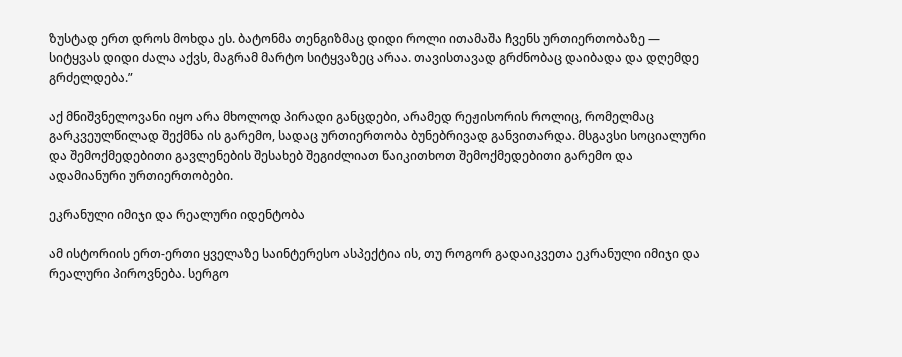ზუსტად ერთ დროს მოხდა ეს. ბატონმა თენგიზმაც დიდი როლი ითამაშა ჩვენს ურთიერთობაზე — სიტყვას დიდი ძალა აქვს, მაგრამ მარტო სიტყვაზეც არაა. თავისთავად გრძნობაც დაიბადა და დღემდე გრძელდება.”

აქ მნიშვნელოვანი იყო არა მხოლოდ პირადი განცდები, არამედ რეჟისორის როლიც, რომელმაც გარკვეულწილად შექმნა ის გარემო, სადაც ურთიერთობა ბუნებრივად განვითარდა. მსგავსი სოციალური და შემოქმედებითი გავლენების შესახებ შეგიძლიათ წაიკითხოთ შემოქმედებითი გარემო და ადამიანური ურთიერთობები.

ეკრანული იმიჯი და რეალური იდენტობა

ამ ისტორიის ერთ-ერთი ყველაზე საინტერესო ასპექტია ის, თუ როგორ გადაიკვეთა ეკრანული იმიჯი და რეალური პიროვნება. სერგო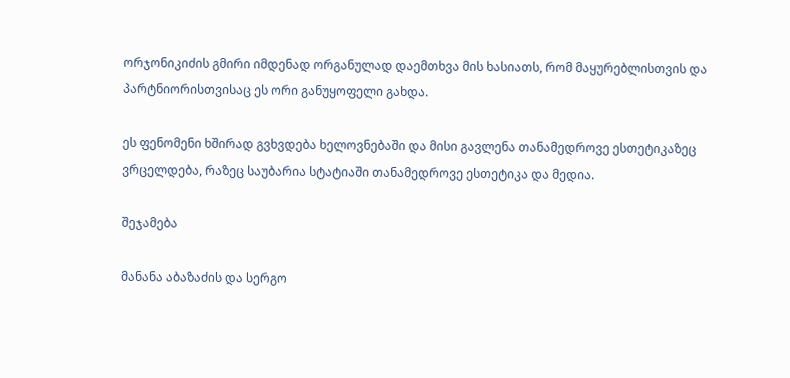ორჯონიკიძის გმირი იმდენად ორგანულად დაემთხვა მის ხასიათს, რომ მაყურებლისთვის და პარტნიორისთვისაც ეს ორი განუყოფელი გახდა.

ეს ფენომენი ხშირად გვხვდება ხელოვნებაში და მისი გავლენა თანამედროვე ესთეტიკაზეც ვრცელდება, რაზეც საუბარია სტატიაში თანამედროვე ესთეტიკა და მედია.

შეჯამება

მანანა აბაზაძის და სერგო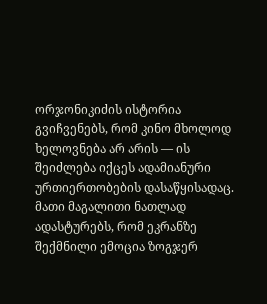ორჯონიკიძის ისტორია გვიჩვენებს, რომ კინო მხოლოდ ხელოვნება არ არის — ის შეიძლება იქცეს ადამიანური ურთიერთობების დასაწყისადაც. მათი მაგალითი ნათლად ადასტურებს, რომ ეკრანზე შექმნილი ემოცია ზოგჯერ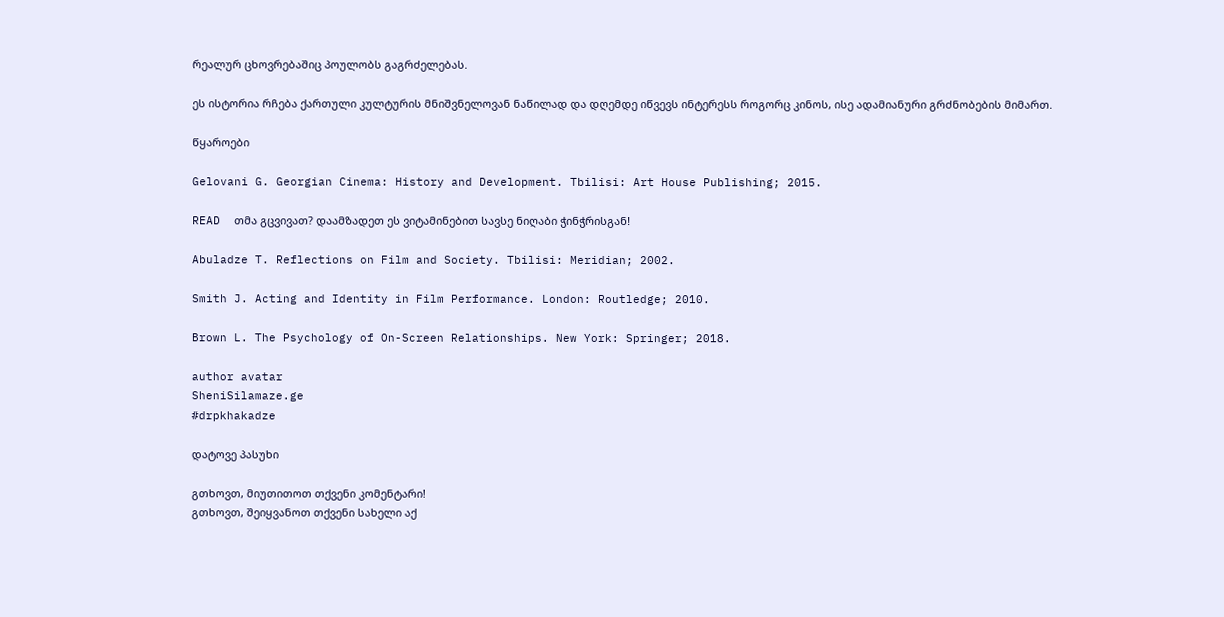რეალურ ცხოვრებაშიც პოულობს გაგრძელებას.

ეს ისტორია რჩება ქართული კულტურის მნიშვნელოვან ნაწილად და დღემდე იწვევს ინტერესს როგორც კინოს, ისე ადამიანური გრძნობების მიმართ.

წყაროები

Gelovani G. Georgian Cinema: History and Development. Tbilisi: Art House Publishing; 2015.

READ  თმა გცვივათ? დაამზადეთ ეს ვიტამინებით სავსე ნიღაბი ჭინჭრისგან!

Abuladze T. Reflections on Film and Society. Tbilisi: Meridian; 2002.

Smith J. Acting and Identity in Film Performance. London: Routledge; 2010.

Brown L. The Psychology of On-Screen Relationships. New York: Springer; 2018.

author avatar
SheniSilamaze.ge
#drpkhakadze

დატოვე პასუხი

გთხოვთ, მიუთითოთ თქვენი კომენტარი!
გთხოვთ, შეიყვანოთ თქვენი სახელი აქ